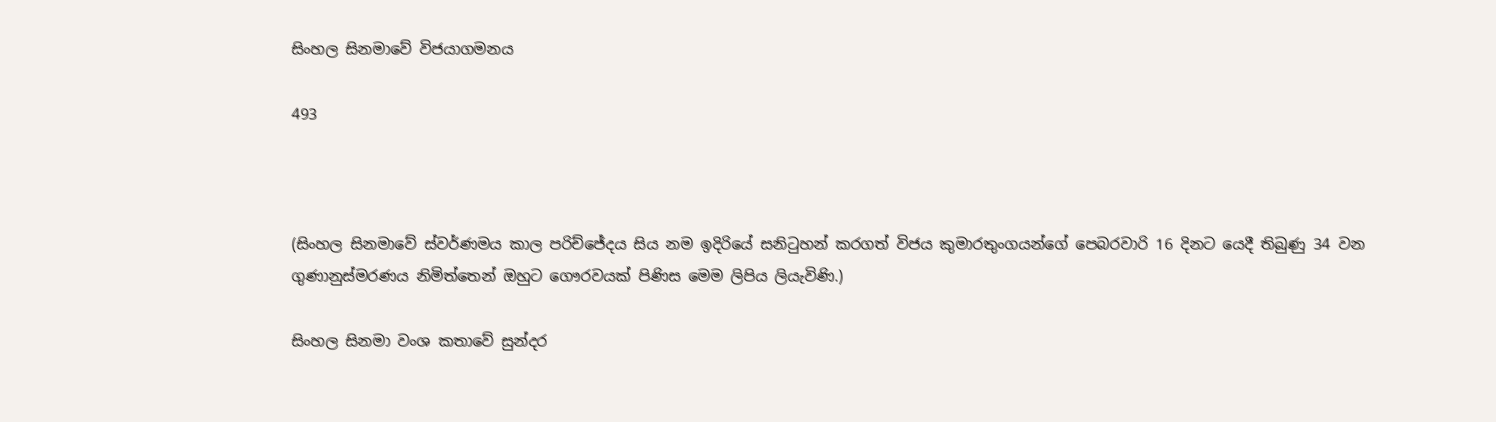සිංහල සිනමාවේ විජයාගමනය

493



(සිංහල සිනමාවේ ස්වර්ණමය කාල පරිච්ජේදය සිය නම ඉදිරියේ සනිටුහන් කරගත් විජය කුමාරතුංගයන්ගේ පෙබරවාරි 16 දිනට යෙදී තිබුණු 34 වන ගුණානුස්මරණය නිමිත්තෙන් ඔහුට ගෞරවයක් පිණිස මෙම ලිපිය ලියැවිණි.)

සිංහල සිනමා වංශ කතාවේ සුන්දර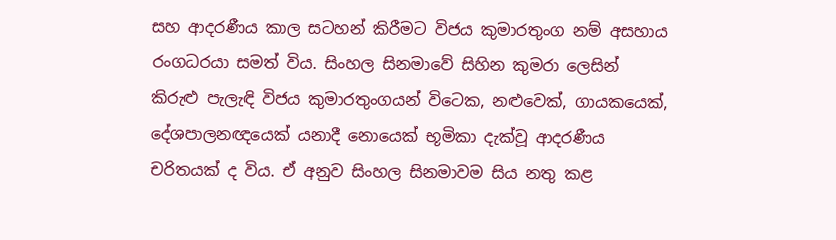සහ ආදරණීය කාල සටහන් කිරීමට විජය කුමාරතුංග නම් අසහාය රංගධරයා සමත් විය. සිංහල සිනමාවේ සිහින කුමරා ලෙසින් කිරුළු පැලැඳි විජය කුමාරතුංගයන් විටෙක, නළුවෙක්, ගායකයෙක්, දේශපාලනඥයෙක් යනාදී නොයෙක් භූමිකා දැක්වූ ආදරණීය චරිතයක් ද විය. ඒ අනුව සිංහල සිනමාවම සිය නතු කළ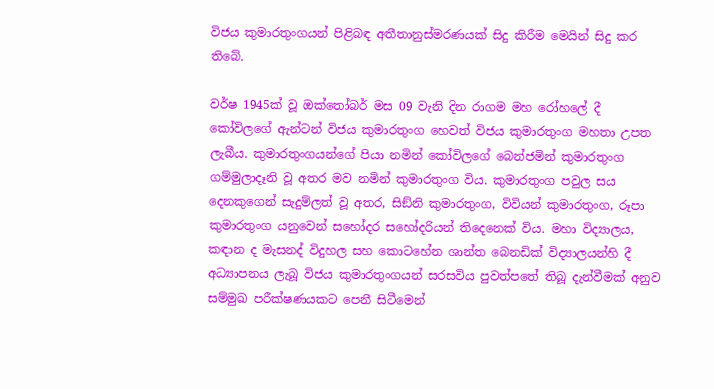විජය කුමාරතුංගයන් පිළිබඳ අතීතානුස්මරණයක් සිදු කිරීම මෙයින් සිදු කර තිබේ.

වර්ෂ 1945ක් වූ ඔක්තෝබර් මස 09 වැනි දින රාගම මහ රෝහලේ දී කෝවිලගේ ඇන්ටන් විජය කුමාරතුංග හෙවත් විජය කුමාරතුංග මහතා උපත ලැබීය. කුමාරතුංගයන්ගේ පියා නමින් කෝවිලගේ බෙන්ජමින් කුමාරතුංග ගම්මුලාදෑනි වූ අතර මව නමින් කුමාරතුංග විය. කුමාරතුංග පවුල සය දෙනකුගෙන් සැදුම්ලත් වූ අතර, සිඞ්නි කුමාරතුංග, විවියන් කුමාරතුංග, රූපා කුමාරතුංග යනුවෙන් සහෝදර සහෝදරියන් තිදෙනෙක් විය. මහා විද්‍යාලය, කඳාන ද මැසනද් විදුහල සහ කොටහේන ශාන්ත බෙනඩික් විද්‍යාලයන්හි දී අධ්‍යාපනය ලැබූ විජය කුමාරතුංගයන් සරසවිය පුවත්පතේ තිබූ දැන්වීමක් අනුව සම්මුඛ පරීක්ෂණයකට පෙනී සිටීමෙන්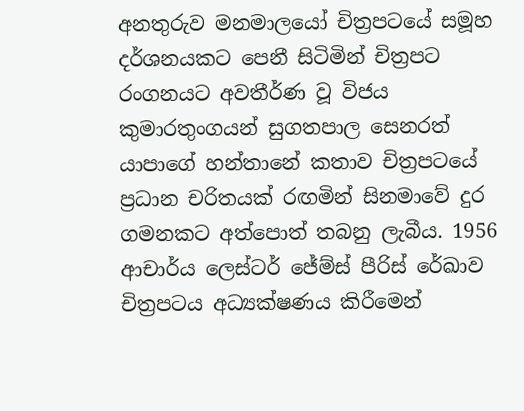අනතුරුව මනමාලයෝ චිත්‍රපටයේ සමූහ දර්ශනයකට පෙනී සිටිමින් චිත්‍රපට රංගනයට අවතීර්ණ වූ විජය
කුමාරතුංගයන් සුගතපාල සෙනරත් යාපාගේ හන්තානේ කතාව චිත්‍රපටයේ ප්‍රධාන චරිතයක් රඟමින් සිනමාවේ දුර ගමනකට අත්පොත් තබනු ලැබීය. 1956 ආචාර්ය ලෙස්ටර් ජේම්ස් පීරිස් රේඛාව චිත්‍රපටය අධ්‍යක්ෂණය කිරීමෙන්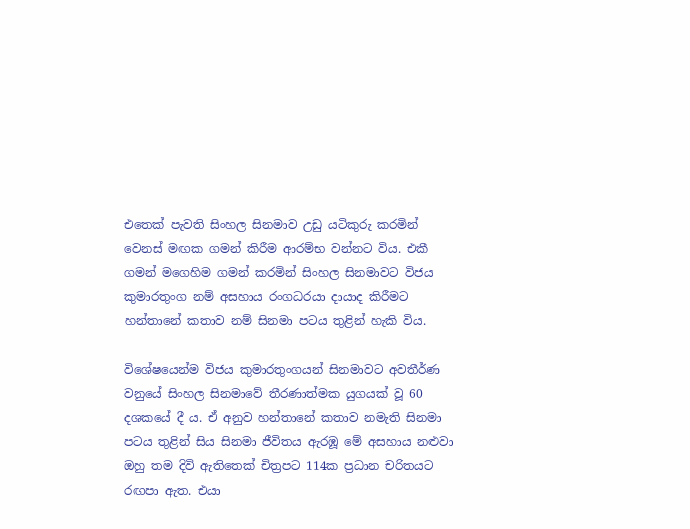එතෙක් පැවති සිංහල සිනමාව උඩු යටිකුරු කරමින් වෙනස් මඟක ගමන් කිරීම ආරම්භ වන්නට විය. එකී ගමන් මගෙහිම ගමන් කරමින් සිංහල සිනමාවට විජය කුමාරතුංග නම් අසහාය රංගධරයා දායාද කිරීමට හන්තානේ කතාව නම් සිනමා පටය තුළින් හැකි විය.

විශේෂයෙන්ම විජය කුමාරතුංගයන් සිනමාවට අවතීර්ණ වනුයේ සිංහල සිනමාවේ තීරණාත්මක යුගයක් වූ 60 දශකයේ දී ය. ඒ අනුව හන්තානේ කතාව නමැති සිනමා පටය තුළින් සිය සිනමා ජීවිතය ඇරඹූ මේ අසහාය නළුවා ඔහු තම දිවි ඇතිතෙක් චිත්‍රපට 114ක ප්‍රධාන චරිතයට රඟපා ඇත. එයා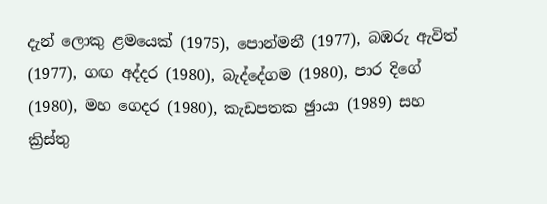දැන් ලොකු ළමයෙක් (1975), පොන්මනී (1977), බඹරු ඇවිත් (1977), ගඟ අද්දර (1980), බැද්දේගම (1980), පාර දිගේ (1980), මහ ගෙදර (1980), කැඩපතක ඡුායා (1989) සහ ක්‍රිස්තු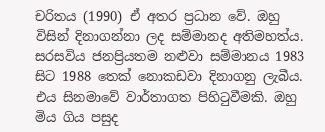චරිතය (1990) ඒ අතර ප්‍රධාන වේ. ඔහු විසින් දිනාගන්නා ලද සම්මානද අතිමහත්ය. සරසවිය ජනප්‍රියතම නළුවා සම්මානය 1983 සිට 1988 තෙක් නොකඩවා දිනාගනු ලැබීය. එය සිනමාවේ වාර්තාගත පිහිටුවීමකි. ඔහු මිය ගිය පසුද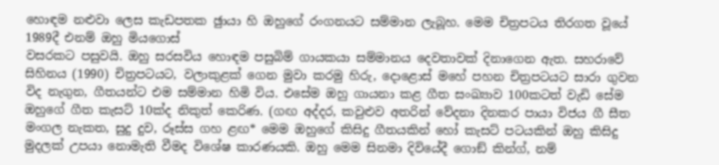හොඳම නළුවා ලෙස කැඩපතක ඡුායා හි ඔහුගේ රංගනයට සම්මාන ලැබූහ. මෙම චිත්‍රපටය තිරගත වූයේ 1989දී එනම් ඔහු මියගොස්
වසරකට පසුවයි. ඔහු සරසවිය හොඳම පසුබිම් ගායකයා සම්මානය දෙවතාවක් දිනාගෙන ඇත. සහරාවේ සිහිනය (1990) චිත්‍රපටයට, වලාකුළක් ගෙන මුවා කරමු හිරු, දොළොස් මහේ පහන චිත්‍රපටයට සාරා ගුවන විද නැගුන, ගීතයන්ට එම සම්මාන හිමි විය. එසේම ඔහු ගායනා කළ ගීත සංඛ්‍යාව 100කටත් වැඩි සේම ඔහුගේ ගීත කැසට් 10ක්ද නිකුත් කෙරිණ. (ගඟ අද්දර, කවුළුව අතරින් වේදනා දිනකර පායා විජය ගී සීත මංගල නැකත, සුදු දුව, රූස්ස ගහ ළඟ* මෙම ඔහුගේ කිසිදු ගීතයකින් හෝ කැසට් පටයකින් ඔහු කිසිදු මුදලක් උපයා නොමැති වීමද විශේෂ කාරණයකි. ඔහු මෙම සිනමා දිවියේදී ගොඞ් කින්ග්, නම්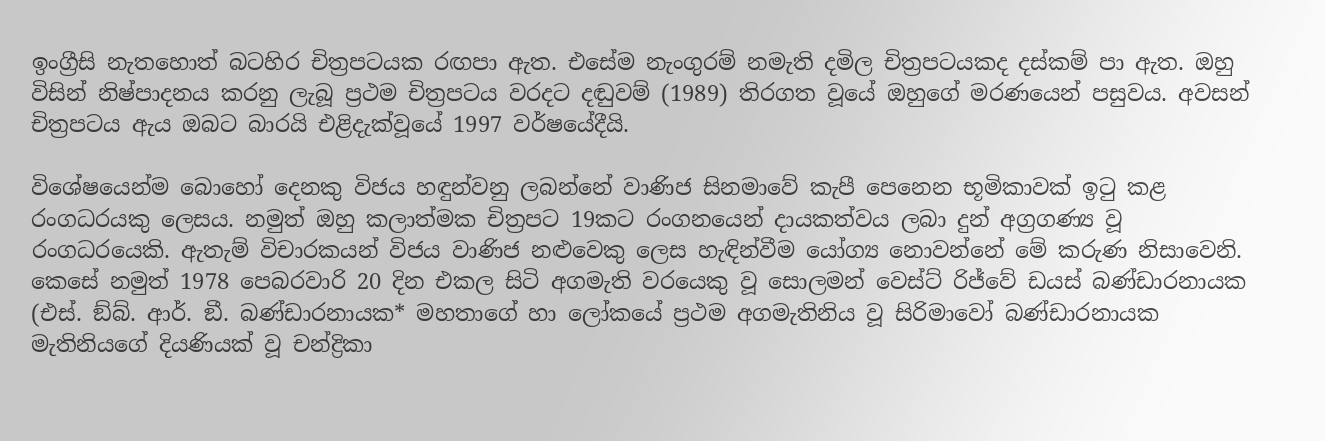ඉංග්‍රීසි නැතහොත් බටහිර චිත්‍රපටයක රඟපා ඇත. එසේම නැංගුරම් නමැති දමිල චිත්‍රපටයකද දස්කම් පා ඇත. ඔහු විසින් නිෂ්පාදනය කරනු ලැබූ ප්‍රථම චිත්‍රපටය වරදට දඬුවම් (1989) තිරගත වූයේ ඔහුගේ මරණයෙන් පසුවය. අවසන් චිත්‍රපටය ඇය ඔබට බාරයි එළිදැක්වූයේ 1997 වර්ෂයේදීයි.

විශේෂයෙන්ම බොහෝ දෙනකු විජය හඳුන්වනු ලබන්නේ වාණිජ සිනමාවේ කැපී පෙනෙන භූමිකාවක් ඉටු කළ රංගධරයකු ලෙසය. නමුත් ඔහු කලාත්මක චිත්‍රපට 19කට රංගනයෙන් දායකත්වය ලබා දුන් අග්‍රගණ්‍ය වූ රංගධරයෙකි. ඇතැම් විචාරකයන් විජය වාණිජ නළුවෙකු ලෙස හැඳින්වීම යෝග්‍ය නොවන්නේ මේ කරුණ නිසාවෙනි. කෙසේ නමුත් 1978 පෙබරවාරි 20 දින එකල සිටි අගමැති වරයෙකු වූ සොලමන් වෙස්ට් රිජ්වේ ඩයස් බණ්ඩාරනායක (එස්. ඞ්බ්. ආර්. ඞී. බණ්ඩාරනායක* මහතාගේ හා ලෝකයේ ප්‍රථම අගමැතිනිය වූ සිරිමාවෝ බණ්ඩාරනායක මැතිනියගේ දියණියක් වූ චන්ද්‍රිකා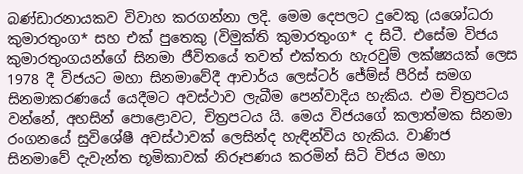බණ්ඩාරනායකව විවාහ කරගන්නා ලදි. මෙම දෙපලට දුවෙකු (යශෝධරා කුමාරතුංග* සහ එක් පුතෙකු (විමුක්ති කුමාරතුංග* ද සිටී. එසේම විජය කුමාරතුංගයන්ගේ සිනමා ජීවිතයේ තවත් එක්තරා හැරවුම් ලක්ෂ්‍යයක් ලෙස 1978 දී විජයට මහා සිනමාවේදී ආචාර්ය ලෙස්ටර් ජේම්ස් පීරිස් සමග සිනමාකරණයේ යෙදීමට අවස්ථාව ලැබීම පෙන්වාදිය හැකිය. එම චිත්‍රපටය වන්නේ, අහසින් පොළොවට, චිත්‍රපටය යි. මෙය විජයගේ කලාත්මක සිනමා රංගනයේ සුවිශේෂී අවස්ථාවක් ලෙසින්ද හැඳින්විය හැකිය. වාණිජ සිනමාවේ දැවැන්ත භූමිකාවක් නිරූපණය කරමින් සිටි විජය මහා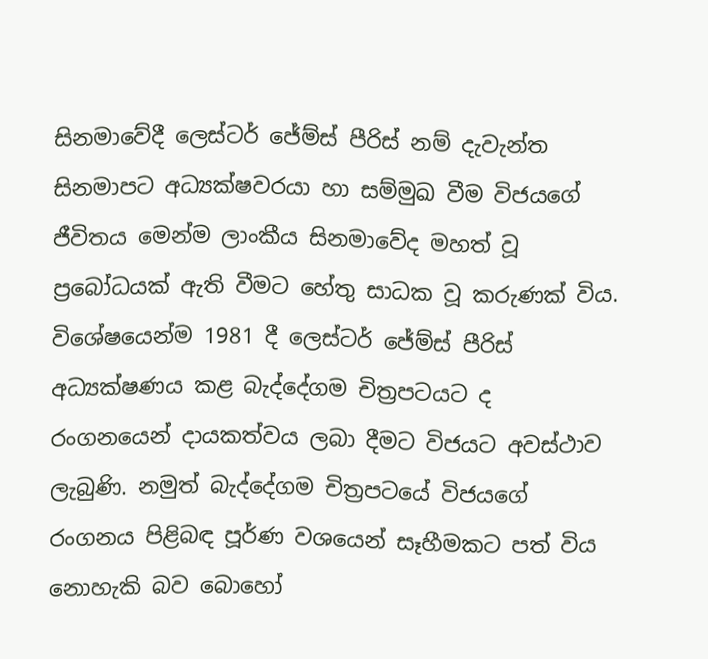සිනමාවේදී ලෙස්ටර් ජේම්ස් පීරිස් නම් දැවැන්ත සිනමාපට අධ්‍යක්ෂවරයා හා සම්මුඛ වීම විජයගේ ජීවිතය මෙන්ම ලාංකීය සිනමාවේද මහත් වූ ප්‍රබෝධයක් ඇති වීමට හේතු සාධක වූ කරුණක් විය. විශේෂයෙන්ම 1981 දී ලෙස්ටර් ජේම්ස් පීරිස් අධ්‍යක්ෂණය කළ බැද්දේගම චිත්‍රපටයට ද රංගනයෙන් දායකත්වය ලබා දීමට විජයට අවස්ථාව ලැබුණි. නමුත් බැද්දේගම චිත්‍රපටයේ විජයගේ රංගනය පිළිබඳ පූර්ණ වශයෙන් සෑහීමකට පත් විය නොහැකි බව බොහෝ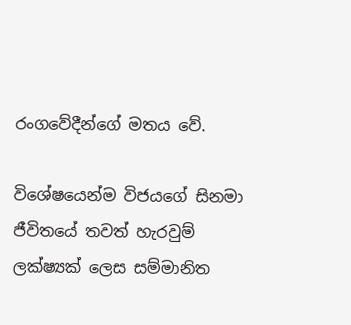රංගවේදීන්ගේ මතය වේ.

විශේෂයෙන්ම විජයගේ සිනමා ජීවිතයේ තවත් හැරවුම් ලක්ෂ්‍යක් ලෙස සම්මානිත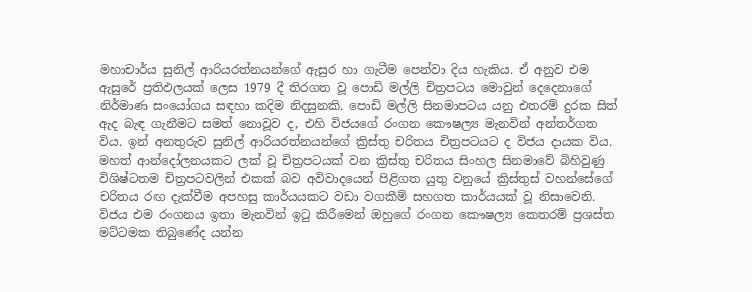මහාචාර්ය සුනිල් ආරියරත්නයන්ගේ ඇසුර හා ගැටීම පෙන්වා දිය හැකිය. ඒ අනුව එම ඇසුරේ ප්‍රතිඵලයක් ලෙස 1979 දී තිරගත වූ පොඩි මල්ලි චිත්‍රපටය මොවුන් දෙදෙනාගේ නිර්මාණ සංයෝගය සඳහා කදිම නිදසුනකි. පොඩි මල්ලි සිනමාපටය යනු එතරම් දුරක සිත් ඇද බැඳ ගැනීමට සමත් නොවූව ද, එහි විජයගේ රංගන කෞෂල්‍ය මැනවින් අන්තර්ගත විය. ඉන් අනතුරුව සුනිල් ආරියරත්නයන්ගේ ක්‍රිස්තු චරිතය චිත්‍රපටයට ද විජය දායක විය. මහත් ආන්දෝලනයකට ලක් වූ චිත්‍රපටයක් වන ක්‍රිස්තු චරිතය සිංහල සිනමාවේ බිහිවුණු විශිෂ්ටතම චිත්‍රපටවලින් එකක් බව අවිවාදයෙන් පිළිගත යුතු වනුයේ ක්‍රිස්තුස් වහන්සේගේ චරිතය රඟ දැක්වීම අපහසු කාර්යයකට වඩා වගකීම් සහගත කාර්යයක් වූ නිසාවෙනි. විජය එම රංගනය ඉතා මැනවින් ඉටු කිරීමෙන් ඔහුගේ රංගන කෞෂල්‍ය කෙතරම් ප්‍රශස්ත මට්ටමක තිබුණේද යන්න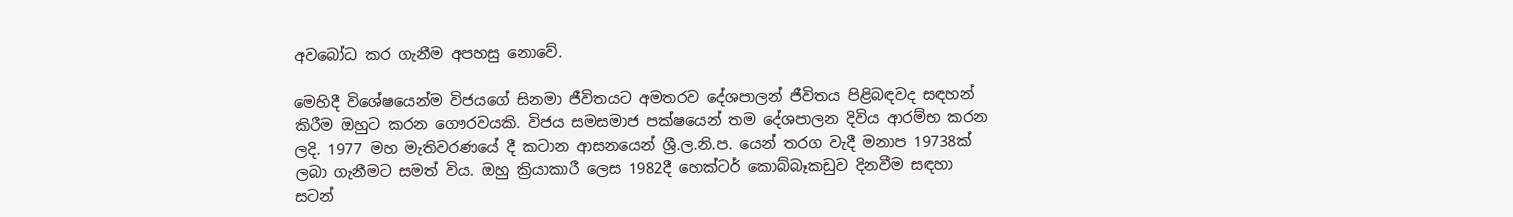අවබෝධ කර ගැනීම අපහසු නොවේ.

මෙහිදී විශේෂයෙන්ම විජයගේ සිනමා ජීවිතයට අමතරව දේශපාලන් ජීවිතය පිළිබඳවද සඳහන් කිරීම ඔහුට කරන ගෞරවයකි. විජය සමසමාජ පක්ෂයෙන් තම දේශපාලන දිවිය ආරම්භ කරන ලදි. 1977 මහ මැතිවරණයේ දී කටාන ආසනයෙන් ශ්‍රී.ල.නි.ප. යෙන් තරග වැදී මනාප 19738ක් ලබා ගැනීමට සමත් විය. ඔහු ක්‍රියාකාරී ලෙස 1982දී හෙක්ටර් කොබ්බෑකඩුව දිනවීම සඳහා සටන්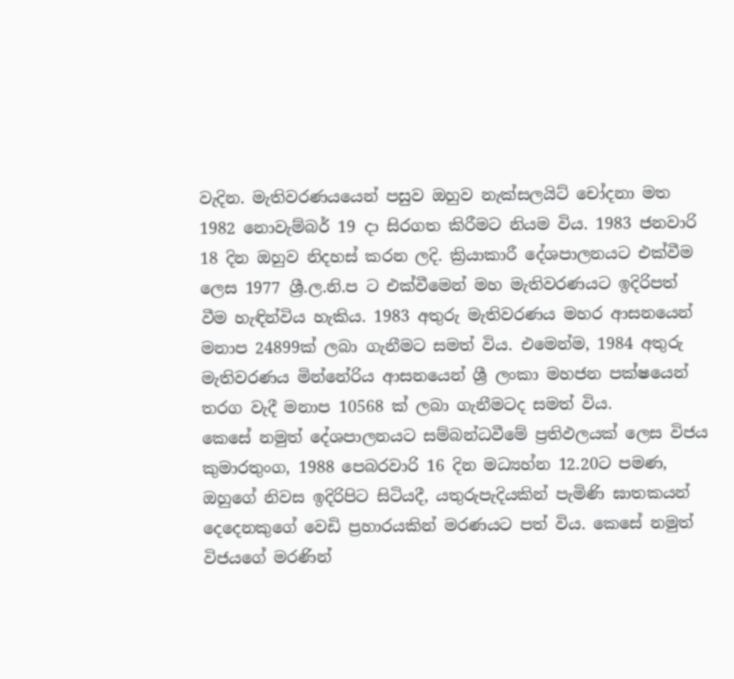වැදින. මැතිවරණයයෙන් පසුව ඔහුව නැක්සලයිට් චෝදනා මත 1982 නොවැම්බර් 19 දා සිරගත කිරීමට නියම විය. 1983 ජනවාරි 18 දින ඔහුව නිදහස් කරන ලදි. ක්‍රියාකාරී දේශපාලනයට එක්වීම ලෙස 1977 ශ්‍රී.ල.නි.ප ට එක්වීමෙන් මහ මැතිවරණයට ඉදිරිපත් වීම හැඳින්විය හැකිය. 1983 අතුරු මැතිවරණය මහර ආසනයෙන් මනාප 24899ක් ලබා ගැනීමට සමත් විය. එමෙන්ම, 1984 අතුරු මැතිවරණය මින්නේරිය ආසනයෙන් ශ්‍රී ලංකා මහජන පක්ෂයෙන් තරග වැදී මනාප 10568 ක් ලබා ගැනීමටද සමත් විය.
කෙසේ නමුත් දේශපාලනයට සම්බන්ධවීමේ ප්‍රතිඵලයක් ලෙස විජය කුමාරතුංග, 1988 පෙබරවාරි 16 දින මධ්‍යහ්න 12.20ට පමණ, ඔහුගේ නිවස ඉදිරිපිට සිටියදී, යතුරුපැදියකින් පැමිණි ඝාතකයන් දෙදෙනකුගේ වෙඩි ප්‍රහාරයකින් මරණයට පත් විය. කෙසේ නමුත් විජයගේ මරණින්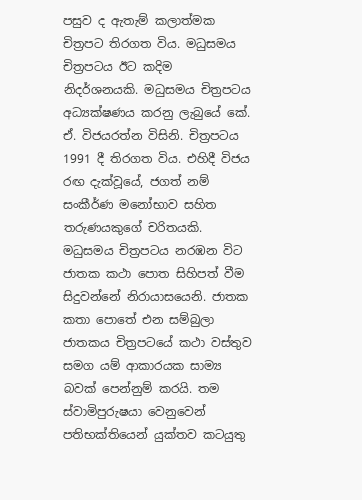පසුව ද ඇතැම් කලාත්මක චිත්‍රපට තිරගත විය. මධුසමය චිත්‍රපටය ඊට කදිම නිදර්ශනයකි. මධුසමය චිත්‍රපටය අධ්‍යක්ෂණය කරනු ලැබුයේ කේ. ඒ. විජයරත්න විසිනි. චිත්‍රපටය 1991 දී තිරගත විය. එහිදී විජය රඟ දැක්වූයේ, ජගත් නම් සංකීර්ණ මනෝභාව සහිත තරුණයකුගේ චරිතයකි. මධුසමය චිත්‍රපටය නරඹන විට ජාතක කථා පොත සිහිපත් වීම සිදුවන්නේ නිරායාසයෙනි. ජාතක කතා පොතේ එන සම්බුලා ජාතකය චිත්‍රපටයේ කථා වස්තුව සමග යම් ආකාරයක සාම්‍ය බවක් පෙන්නුම් කරයි. තම ස්වාමිපුරුෂයා වෙනුවෙන් පතිභක්තියෙන් යුක්තව කටයුතු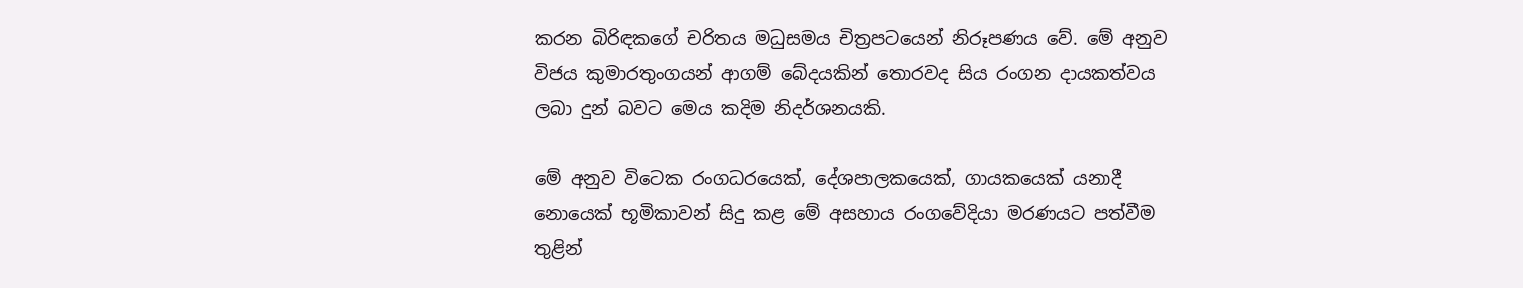කරන බිරිඳකගේ චරිතය මධුසමය චිත්‍රපටයෙන් නිරූපණය වේ. මේ අනුව විජය කුමාරතුංගයන් ආගම් බේදයකින් තොරවද සිය රංගන දායකත්වය ලබා දුන් බවට මෙය කදිම නිදර්ශනයකි.

මේ අනුව විටෙක රංගධරයෙක්, දේශපාලකයෙක්, ගායකයෙක් යනාදී නොයෙක් භූමිකාවන් සිදු කළ මේ අසහාය රංගවේදියා මරණයට පත්වීම තුළින්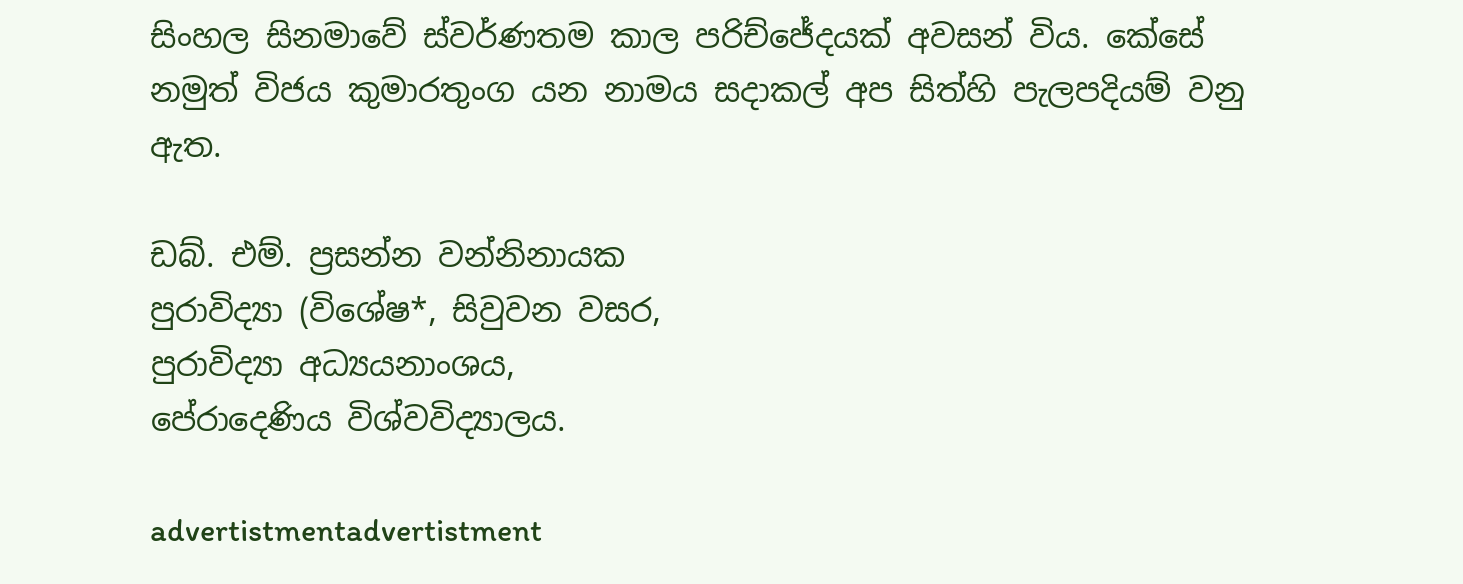සිංහල සිනමාවේ ස්වර්ණතම කාල පරිච්ජේදයක් අවසන් විය. කේසේ නමුත් විජය කුමාරතුංග යන නාමය සදාකල් අප සිත්හි පැලපදියම් වනු ඇත.

ඩබ්. එම්. ප්‍රසන්න වන්නිනායක
පුරාවිද්‍යා (විශේෂ*, සිවුවන වසර,
පුරාවිද්‍යා අධ්‍යයනාංශය,
පේරාදෙණිය විශ්වවිද්‍යාලය.

advertistmentadvertistment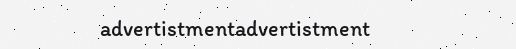advertistmentadvertistment